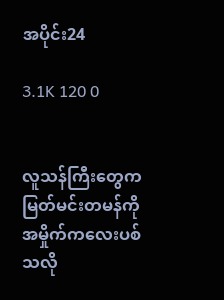အပိုင်း24

3.1K 120 0


လူသန်ကြီးတွေက မြတ်မင်းတမန်ကို အမှိုက်ကလေးပစ်သလို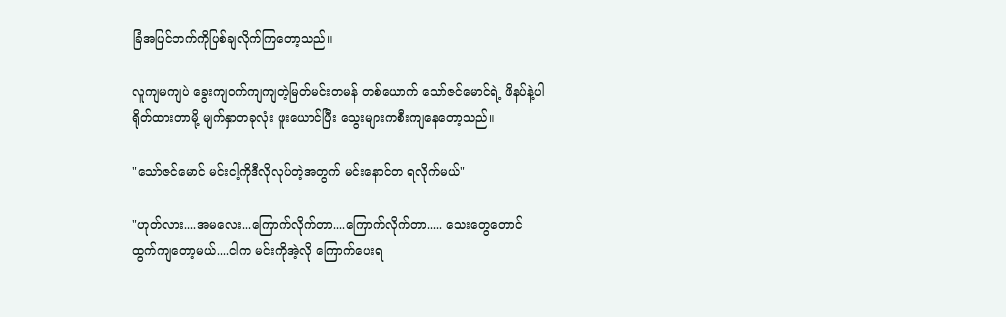ခြံအပြင်ဘက်ကိုပြစ်ချလိုက်ကြတော့သည်။

လူကျမကျပဲ ခွေးကျဝက်ကျကျတဲ့မြတ်မင်းတမန် တစ်ယောက် သော်ဇင်မောင်ရဲ့ ဖိနပ်နဲ့ပါရိုတ်ထားတာမို့ မျက်နှာတခုလုံး ဖူးယောင်ပြီး သွေးများကစီးကျနေတော့သည်။

"သော်ဇင်မောင် မင်းငါ့ကိုဒီလိုလုပ်တဲ့အတွက် မင်းနောင်တ ရလိုက်မယ်"

"ဟုတ်လား....အမလေး...ကြောက်လိုက်တာ....ကြောက်လိုက်တာ..... သေးတွေတောင်ထွက်ကျတော့မယ်....ငါက မင်းကိုအဲ့လို ကြောက်ပေးရ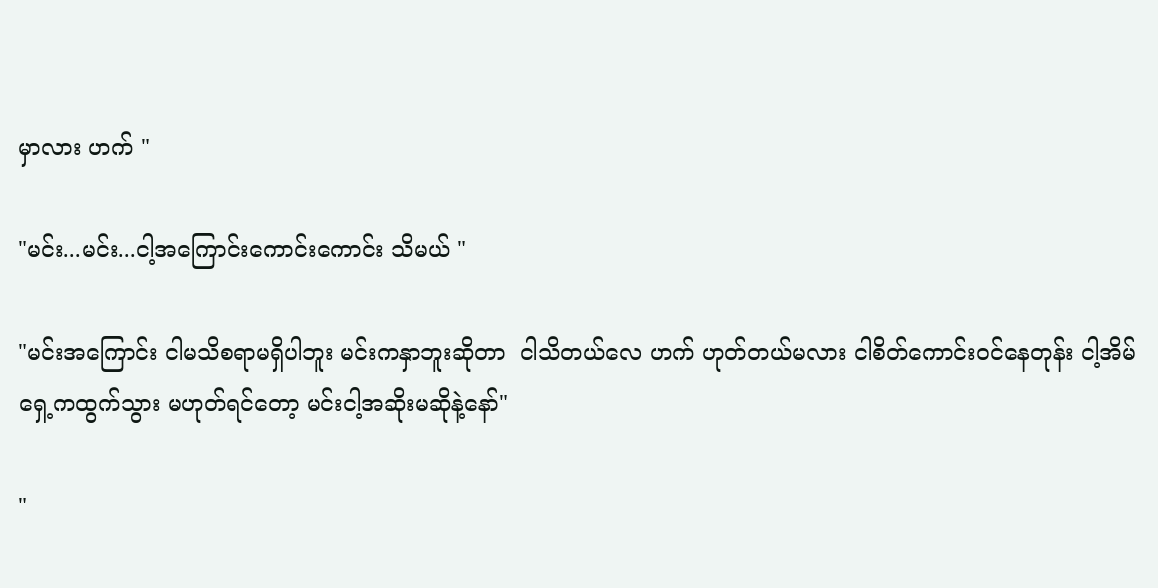မှာလား ဟက် "

"မင်း...မင်း...ငါ့အကြောင်းကောင်းကောင်း သိမယ် "

"မင်းအကြောင်း ငါမသိစရာမရှိပါဘူး မင်းကနှာဘူးဆိုတာ  ငါသိတယ်လေ ဟက် ဟုတ်တယ်မလား ငါစိတ်ကောင်းဝင်နေတုန်း ငါ့အိမ်ရှေ့ကထွက်သွား မဟုတ်ရင်တော့ မင်းငါ့အဆိုးမဆိုနဲ့နော်"

"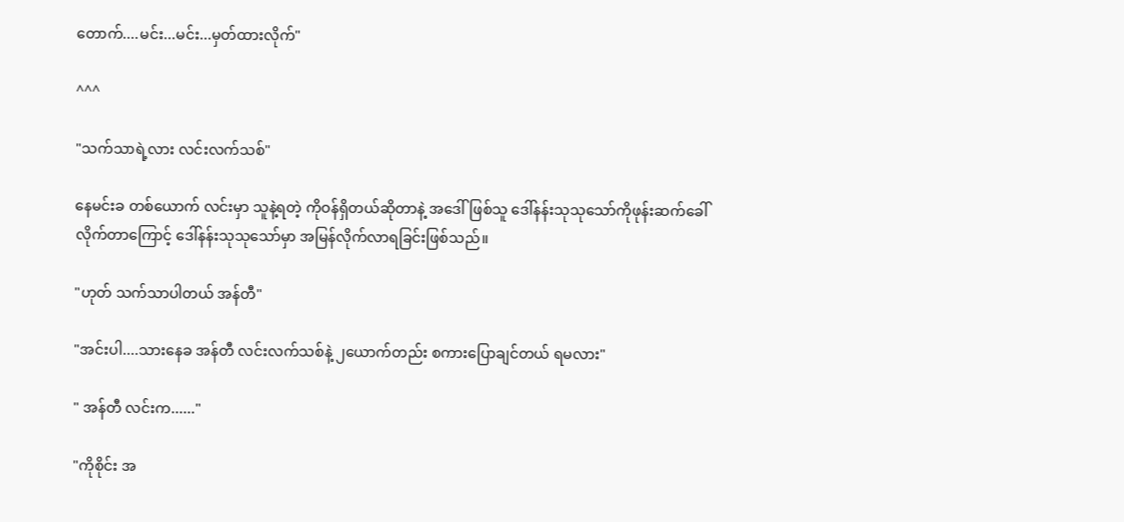တောက်....မင်း...မင်း...မှတ်ထားလိုက်"

^^^

"သက်သာရဲ့လား လင်းလက်သစ်"

နေမင်းခ တစ်ယောက် လင်းမှာ သူနဲ့ရတဲ့ ကိုဝန်ရှိတယ်ဆိုတာနဲ့ အဒေါ်ဖြစ်သူ ဒေါ်နန်းသုသုသော်ကိုဖုန်းဆက်ခေါ်လိုက်တာကြောင့် ဒေါ်နန်းသုသုသော်မှာ အမြန်လိုက်လာရခြင်းဖြစ်သည်။

"ဟုတ် သက်သာပါတယ် အန်တီ"

"အင်းပါ....သားနေခ အန်တီ လင်းလက်သစ်နဲ့ ၂ယောက်တည်း စကားပြောချင်တယ် ရမလား"

" အန်တီ လင်းက......"

"ကိုစိုင်း အ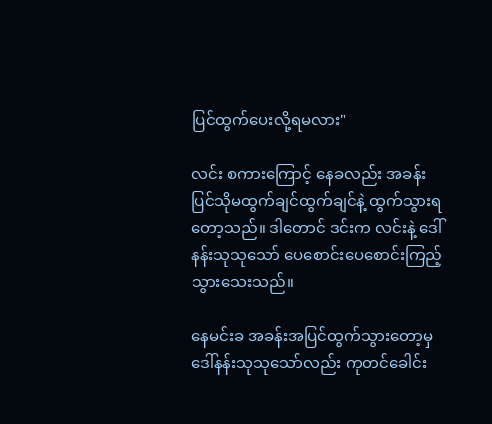ပြင်ထွက်ပေးလို့ရမလား"

လင်း စကားကြောင့် နေခလည်း အခန်းပြင်သိုမထွက်ချင်ထွက်ချင်နဲ့ ထွက်သွားရတော့သည်။ ဒါတောင် ဒင်းက လင်းနဲ့ ဒေါ်နန်းသုသုသော် ပေစောင်းပေစောင်းကြည့်သွားသေးသည်။

နေမင်းခ အခန်းအပြင်ထွက်သွားတော့မှ ဒေါ်နန်းသုသုသော်လည်း ကုတင်ခေါင်း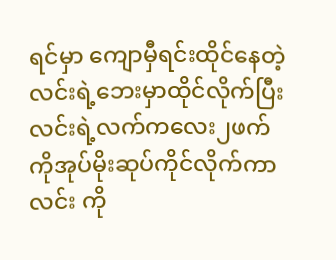ရင်မှာ ကျောမှီရင်းထိုင်နေတဲ့ လင်းရဲ့ဘေးမှာထိုင်လိုက်ပြီး လင်းရဲ့လက်ကလေး၂ဖက်ကိုအုပ်မိုးဆုပ်ကိုင်လိုက်ကာ လင်း ကို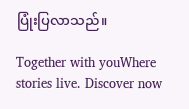ပြုံးပြလာသည်။

Together with youWhere stories live. Discover now